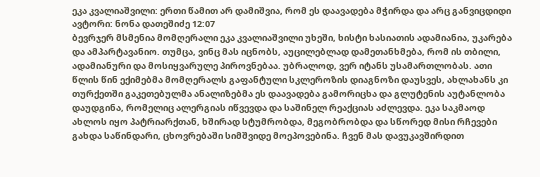ეკა კვალიაშვილი: ერთი წამით არ დამიშვია, რომ ეს დაავადება მჭირდა და არც განვიცდიდი
ავტორი: ნონა დათეშიძე 12:07
ბევრჯერ მსმენია მომღერალი ეკა კვალიაშვილი უხეში, ხისტი ხასიათის ადამიანია, უკარება და ამპარტავანიო. თუმცა, ვინც მას იცნობს, აუცილებლად დამეთანხმება, რომ ის თბილი, ადამიანური და მოსიყვარულე პიროვნებაა. უბრალოდ, ვერ იტანს უსამართლობას. ათი წლის წინ ექიმებმა მომღერალს გაფანტული სკლეროზის დიაგნოზი დაუსვეს, ახლახანს კი თურქეთში გაკეთებულმა ანალიზებმა ეს დაავადება გამორიცხა და გლუტენის აუტანლობა დაუდგინა, რომელიც ალერგიას იწვევდა და საშინელ რეაქციას აძლევდა. ეკა საკმაოდ ახლოს იყო პატრიარქთან, ხშირად სტუმრობდა, მეგობრობდა და სწორედ მისი რჩევები გახდა საწინდარი, ცხოვრებაში სიმშვიდე მოეპოვებინა. ჩვენ მას დავუკავშირდით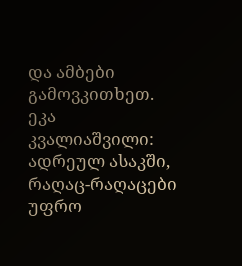და ამბები გამოვკითხეთ.
ეკა კვალიაშვილი: ადრეულ ასაკში, რაღაც-რაღაცები უფრო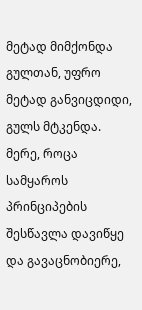მეტად მიმქონდა გულთან, უფრო მეტად განვიცდიდი, გულს მტკენდა. მერე, როცა სამყაროს პრინციპების შესწავლა დავიწყე და გავაცნობიერე,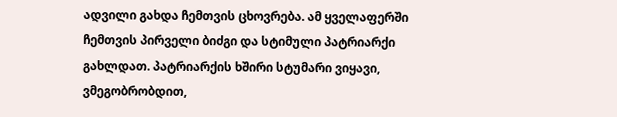ადვილი გახდა ჩემთვის ცხოვრება. ამ ყველაფერში ჩემთვის პირველი ბიძგი და სტიმული პატრიარქი გახლდათ. პატრიარქის ხშირი სტუმარი ვიყავი, ვმეგობრობდით,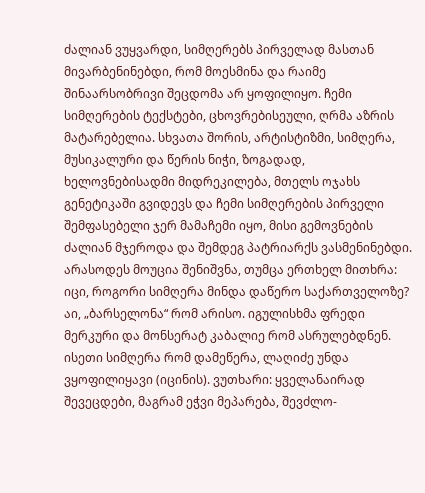ძალიან ვუყვარდი, სიმღერებს პირველად მასთან მივარბენინებდი, რომ მოესმინა და რაიმე შინაარსობრივი შეცდომა არ ყოფილიყო. ჩემი სიმღერების ტექსტები, ცხოვრებისეული, ღრმა აზრის მატარებელია. სხვათა შორის, არტისტიზმი, სიმღერა, მუსიკალური და წერის ნიჭი, ზოგადად, ხელოვნებისადმი მიდრეკილება, მთელს ოჯახს გენეტიკაში გვიდევს და ჩემი სიმღერების პირველი შემფასებელი ჯერ მამაჩემი იყო, მისი გემოვნების ძალიან მჯეროდა და შემდეგ პატრიარქს ვასმენინებდი. არასოდეს მოუცია შენიშვნა, თუმცა ერთხელ მითხრა: იცი, როგორი სიმღერა მინდა დაწერო საქართველოზე? აი, „ბარსელონა“ რომ არისო. იგულისხმა ფრედი მერკური და მონსერატ კაბალიე რომ ასრულებდნენ. ისეთი სიმღერა რომ დამეწერა, ლაღიძე უნდა ვყოფილიყავი (იცინის). ვუთხარი: ყველანაირად შევეცდები, მაგრამ ეჭვი მეპარება, შევძლო-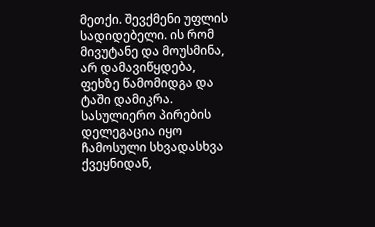მეთქი. შევქმენი უფლის სადიდებელი. ის რომ მივუტანე და მოუსმინა, არ დამავიწყდება, ფეხზე წამომიდგა და ტაში დამიკრა. სასულიერო პირების დელეგაცია იყო ჩამოსული სხვადასხვა ქვეყნიდან,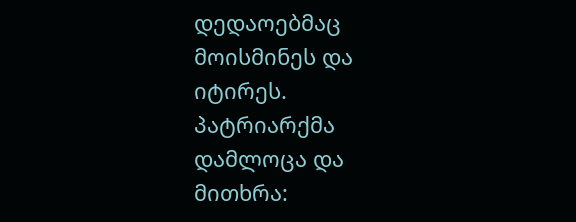დედაოებმაც მოისმინეს და იტირეს. პატრიარქმა დამლოცა და მითხრა: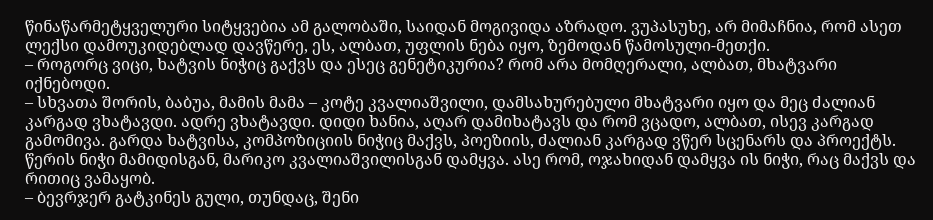წინაწარმეტყველური სიტყვებია ამ გალობაში, საიდან მოგივიდა აზრადო. ვუპასუხე, არ მიმაჩნია, რომ ასეთ ლექსი დამოუკიდებლად დავწერე, ეს, ალბათ, უფლის ნება იყო, ზემოდან წამოსული-მეთქი.
– როგორც ვიცი, ხატვის ნიჭიც გაქვს და ესეც გენეტიკურია? რომ არა მომღერალი, ალბათ, მხატვარი იქნებოდი.
– სხვათა შორის, ბაბუა, მამის მამა – კოტე კვალიაშვილი, დამსახურებული მხატვარი იყო და მეც ძალიან კარგად ვხატავდი. ადრე ვხატავდი. დიდი ხანია, აღარ დამიხატავს და რომ ვცადო, ალბათ, ისევ კარგად გამომივა. გარდა ხატვისა, კომპოზიციის ნიჭიც მაქვს, პოეზიის, ძალიან კარგად ვწერ სცენარს და პროექტს. წერის ნიჭი მამიდისგან, მარიკო კვალიაშვილისგან დამყვა. ასე რომ, ოჯახიდან დამყვა ის ნიჭი, რაც მაქვს და რითიც ვამაყობ.
– ბევრჯერ გატკინეს გული, თუნდაც, შენი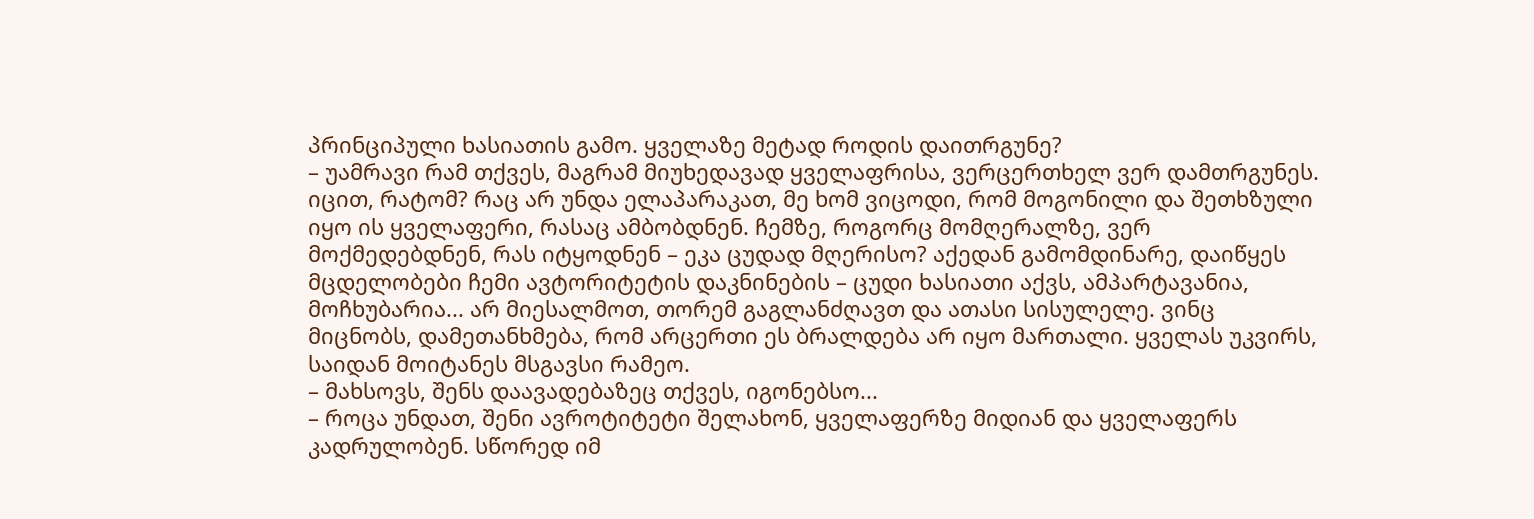პრინციპული ხასიათის გამო. ყველაზე მეტად როდის დაითრგუნე?
– უამრავი რამ თქვეს, მაგრამ მიუხედავად ყველაფრისა, ვერცერთხელ ვერ დამთრგუნეს. იცით, რატომ? რაც არ უნდა ელაპარაკათ, მე ხომ ვიცოდი, რომ მოგონილი და შეთხზული იყო ის ყველაფერი, რასაც ამბობდნენ. ჩემზე, როგორც მომღერალზე, ვერ მოქმედებდნენ, რას იტყოდნენ – ეკა ცუდად მღერისო? აქედან გამომდინარე, დაიწყეს მცდელობები ჩემი ავტორიტეტის დაკნინების – ცუდი ხასიათი აქვს, ამპარტავანია, მოჩხუბარია... არ მიესალმოთ, თორემ გაგლანძღავთ და ათასი სისულელე. ვინც მიცნობს, დამეთანხმება, რომ არცერთი ეს ბრალდება არ იყო მართალი. ყველას უკვირს, საიდან მოიტანეს მსგავსი რამეო.
– მახსოვს, შენს დაავადებაზეც თქვეს, იგონებსო...
– როცა უნდათ, შენი ავროტიტეტი შელახონ, ყველაფერზე მიდიან და ყველაფერს კადრულობენ. სწორედ იმ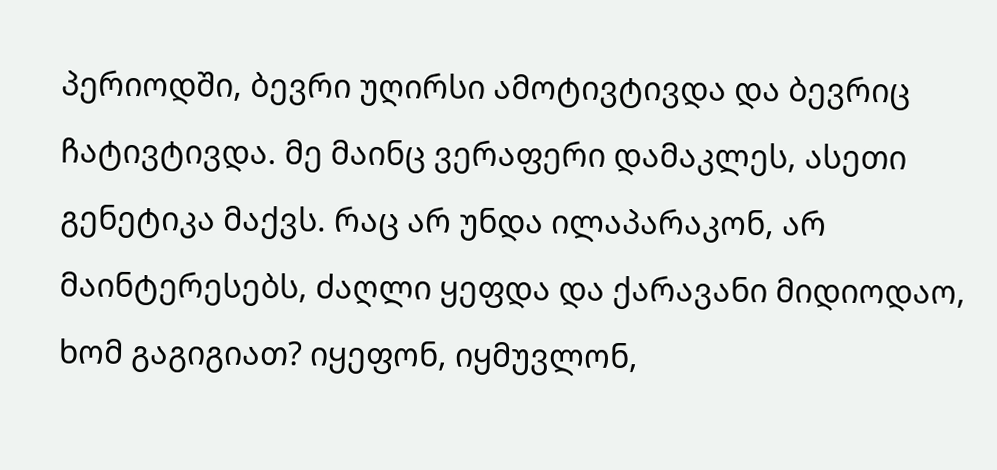პერიოდში, ბევრი უღირსი ამოტივტივდა და ბევრიც ჩატივტივდა. მე მაინც ვერაფერი დამაკლეს, ასეთი გენეტიკა მაქვს. რაც არ უნდა ილაპარაკონ, არ მაინტერესებს, ძაღლი ყეფდა და ქარავანი მიდიოდაო, ხომ გაგიგიათ? იყეფონ, იყმუვლონ,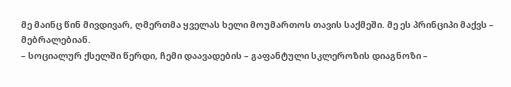მე მაინც წინ მივდივარ, ღმერთმა ყველას ხელი მოუმართოს თავის საქმეში. მე ეს პრინციპი მაქვს – მებრალებიან.
– სოციალურ ქსელში წერდი, ჩემი დაავადების – გაფანტული სკლეროზის დიაგნოზი –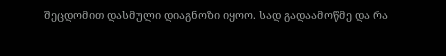შეცდომით დასმული დიაგნოზი იყოო. სად გადაამოწმე და რა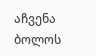აჩვენა ბოლოს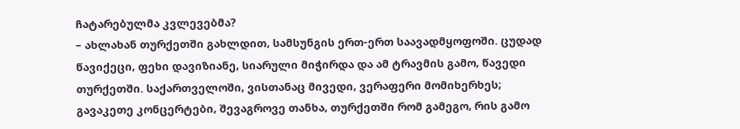ჩატარებულმა კვლევებმა?
– ახლახან თურქეთში გახლდით, სამსუნგის ერთ-ერთ საავადმყოფოში. ცუდად წავიქეცი, ფეხი დავიზიანე, სიარული მიჭირდა და ამ ტრავმის გამო, წავედი თურქეთში. საქართველოში, ვისთანაც მივედი, ვერაფერი მომიხერხეს; გავაკეთე კონცერტები, შევაგროვე თანხა, თურქეთში რომ გამეგო, რის გამო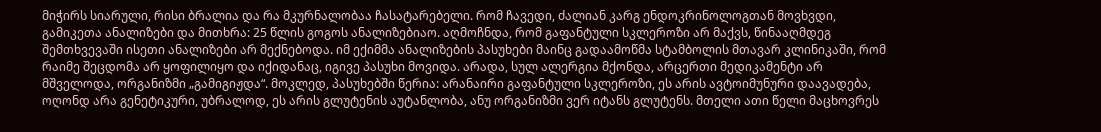მიჭირს სიარული, რისი ბრალია და რა მკურნალობაა ჩასატარებელი. რომ ჩავედი, ძალიან კარგ ენდოკრინოლოგთან მოვხვდი, გამიკეთა ანალიზები და მითხრა: 25 წლის გოგოს ანალიზებიაო. აღმოჩნდა, რომ გაფანტული სკლეროზი არ მაქვს, წინააღმდეგ შემთხვევაში ისეთი ანალიზები არ მექნებოდა. იმ ექიმმა ანალიზების პასუხები მაინც გადაამოწმა სტამბოლის მთავარ კლინიკაში, რომ რაიმე შეცდომა არ ყოფილიყო და იქიდანაც, იგივე პასუხი მოვიდა. არადა, სულ ალერგია მქონდა, არცერთი მედიკამენტი არ მშველოდა, ორგანიზმი „გამიგიჟდა“. მოკლედ, პასუხებში წერია: არანაირი გაფანტული სკლეროზი, ეს არის ავტოიმუნური დაავადება, ოღონდ არა გენეტიკური, უბრალოდ, ეს არის გლუტენის აუტანლობა, ანუ ორგანიზმი ვერ იტანს გლუტენს. მთელი ათი წელი მაცხოვრეს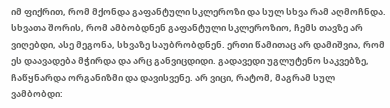იმ ფიქრით, რომ მქონდა გაფანტული სკლეროზი და სულ სხვა რამ აღმოჩნდა. სხვათა შორის, რომ ამბობდნენ გაფანტული სკლეროზიო, ჩემს თავზე არ ვიღებდი, ასე მეგონა, სხვაზე საუბრობდნენ. ერთი წამითაც არ დამიშვია, რომ ეს დაავადება მჭირდა და არც განვიცდიდი. გადავედი უგლუტენო საკვებზე, ჩაწყნარდა ორგანიზმი და დავისვენე. არ ვიცი, რატომ, მაგრამ სულ ვამბობდი: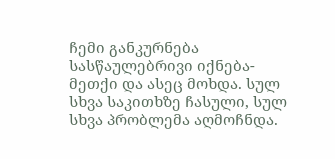ჩემი განკურნება სასწაულებრივი იქნება-მეთქი და ასეც მოხდა. სულ სხვა საკითხზე ჩასული, სულ სხვა პრობლემა აღმოჩნდა.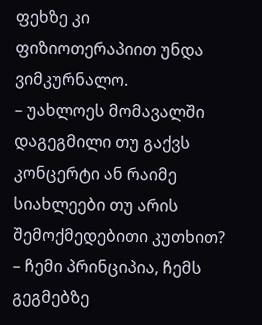ფეხზე კი ფიზიოთერაპიით უნდა ვიმკურნალო.
– უახლოეს მომავალში დაგეგმილი თუ გაქვს კონცერტი ან რაიმე სიახლეები თუ არის შემოქმედებითი კუთხით?
– ჩემი პრინციპია, ჩემს გეგმებზე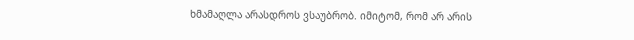ხმამაღლა არასდროს ვსაუბრობ. იმიტომ, რომ არ არის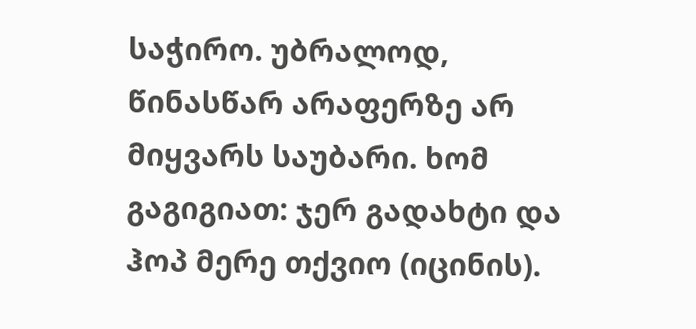საჭირო. უბრალოდ, წინასწარ არაფერზე არ მიყვარს საუბარი. ხომ გაგიგიათ: ჯერ გადახტი და ჰოპ მერე თქვიო (იცინის).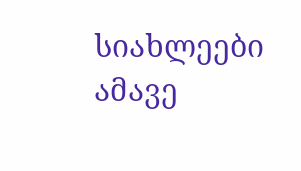სიახლეები ამავე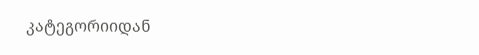კატეგორიიდან